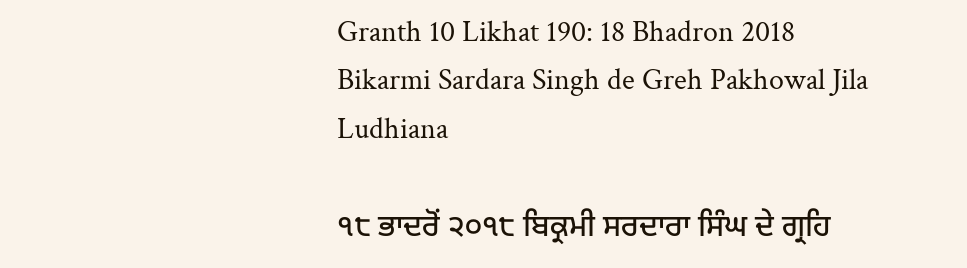Granth 10 Likhat 190: 18 Bhadron 2018 Bikarmi Sardara Singh de Greh Pakhowal Jila Ludhiana

੧੮ ਭਾਦਰੋਂ ੨੦੧੮ ਬਿਕ੍ਰਮੀ ਸਰਦਾਰਾ ਸਿੰਘ ਦੇ ਗ੍ਰਹਿ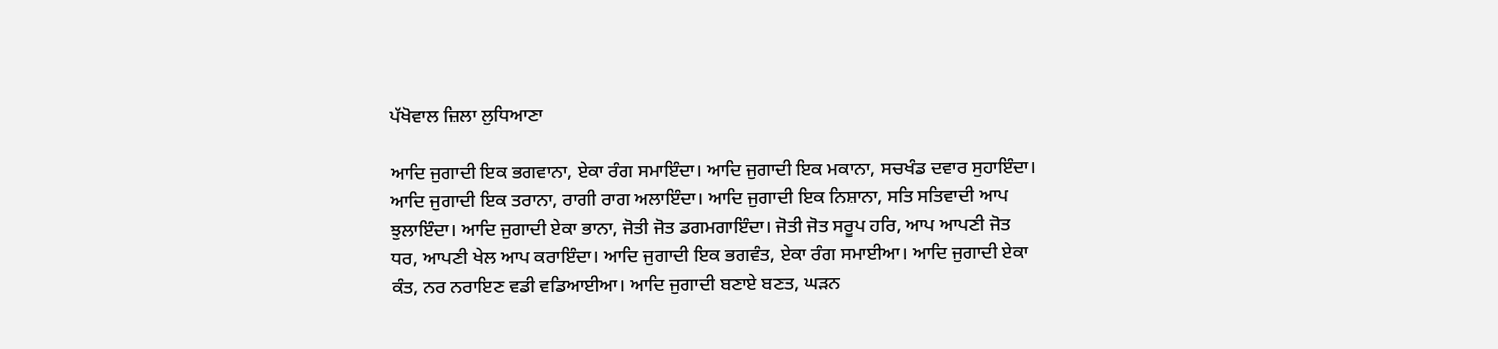ਪੱਖੋਵਾਲ ਜ਼ਿਲਾ ਲੁਧਿਆਣਾ

ਆਦਿ ਜੁਗਾਦੀ ਇਕ ਭਗਵਾਨਾ, ਏਕਾ ਰੰਗ ਸਮਾਇੰਦਾ। ਆਦਿ ਜੁਗਾਦੀ ਇਕ ਮਕਾਨਾ, ਸਚਖੰਡ ਦਵਾਰ ਸੁਹਾਇੰਦਾ। ਆਦਿ ਜੁਗਾਦੀ ਇਕ ਤਰਾਨਾ, ਰਾਗੀ ਰਾਗ ਅਲਾਇੰਦਾ। ਆਦਿ ਜੁਗਾਦੀ ਇਕ ਨਿਸ਼ਾਨਾ, ਸਤਿ ਸਤਿਵਾਦੀ ਆਪ ਝੁਲਾਇੰਦਾ। ਆਦਿ ਜੁਗਾਦੀ ਏਕਾ ਭਾਨਾ, ਜੋਤੀ ਜੋਤ ਡਗਮਗਾਇੰਦਾ। ਜੋਤੀ ਜੋਤ ਸਰੂਪ ਹਰਿ, ਆਪ ਆਪਣੀ ਜੋਤ ਧਰ, ਆਪਣੀ ਖੇਲ ਆਪ ਕਰਾਇੰਦਾ। ਆਦਿ ਜੁਗਾਦੀ ਇਕ ਭਗਵੰਤ, ਏਕਾ ਰੰਗ ਸਮਾਈਆ। ਆਦਿ ਜੁਗਾਦੀ ਏਕਾ ਕੰਤ, ਨਰ ਨਰਾਇਣ ਵਡੀ ਵਡਿਆਈਆ। ਆਦਿ ਜੁਗਾਦੀ ਬਣਾਏ ਬਣਤ, ਘੜਨ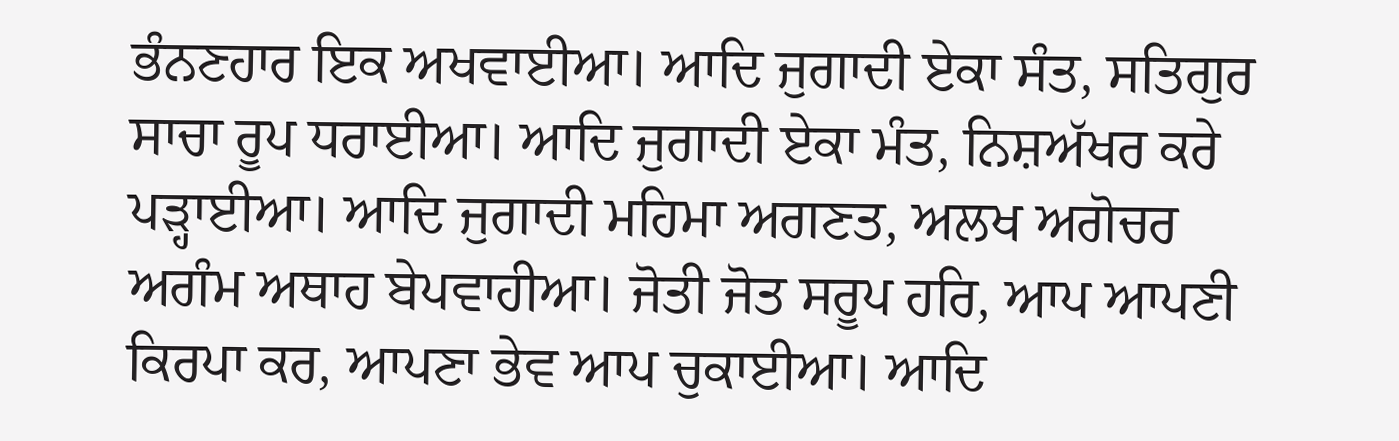ਭੰਨਣਹਾਰ ਇਕ ਅਖਵਾਈਆ। ਆਦਿ ਜੁਗਾਦੀ ਏਕਾ ਸੰਤ, ਸਤਿਗੁਰ ਸਾਚਾ ਰੂਪ ਧਰਾਈਆ। ਆਦਿ ਜੁਗਾਦੀ ਏਕਾ ਮੰਤ, ਨਿਸ਼ਅੱਖਰ ਕਰੇ ਪੜ੍ਹਾਈਆ। ਆਦਿ ਜੁਗਾਦੀ ਮਹਿਮਾ ਅਗਣਤ, ਅਲਖ ਅਗੋਚਰ ਅਗੰਮ ਅਥਾਹ ਬੇਪਵਾਹੀਆ। ਜੋਤੀ ਜੋਤ ਸਰੂਪ ਹਰਿ, ਆਪ ਆਪਣੀ ਕਿਰਪਾ ਕਰ, ਆਪਣਾ ਭੇਵ ਆਪ ਚੁਕਾਈਆ। ਆਦਿ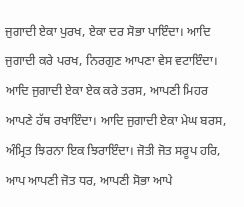ਜੁਗਾਦੀ ਏਕਾ ਪੁਰਖ, ਏਕਾ ਦਰ ਸੋਭਾ ਪਾਇੰਦਾ। ਆਦਿ ਜੁਗਾਦੀ ਕਰੇ ਪਰਖ, ਨਿਰਗੁਣ ਆਪਣਾ ਵੇਸ ਵਟਾਇੰਦਾ। ਆਦਿ ਜੁਗਾਦੀ ਏਕਾ ਏਕ ਕਰੇ ਤਰਸ, ਆਪਣੀ ਮਿਹਰ ਆਪਣੇ ਹੱਥ ਰਖਾਇੰਦਾ। ਆਦਿ ਜੁਗਾਦੀ ਏਕਾ ਮੇਘ ਬਰਸ, ਅੰਮ੍ਰਿਤ ਝਿਰਨਾ ਇਕ ਝਿਰਾਇੰਦਾ। ਜੋਤੀ ਜੋਤ ਸਰੂਪ ਹਰਿ, ਆਪ ਆਪਣੀ ਜੋਤ ਧਰ, ਆਪਣੀ ਸੋਭਾ ਆਪੇ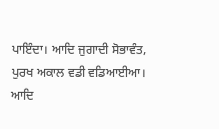ਪਾਇੰਦਾ। ਆਦਿ ਜੁਗਾਦੀ ਸੋਭਾਵੰਤ, ਪੁਰਖ ਅਕਾਲ ਵਡੀ ਵਡਿਆਈਆ। ਆਦਿ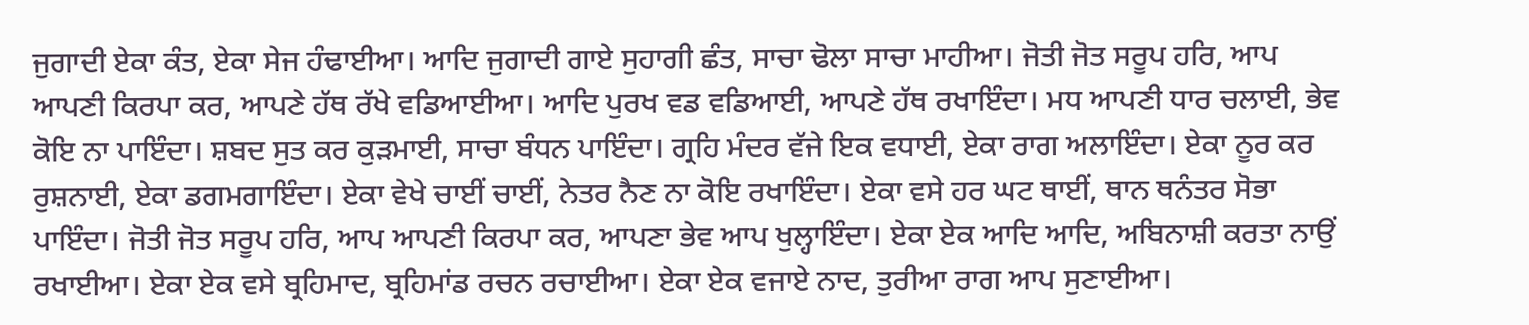ਜੁਗਾਦੀ ਏਕਾ ਕੰਤ, ਏਕਾ ਸੇਜ ਹੰਢਾਈਆ। ਆਦਿ ਜੁਗਾਦੀ ਗਾਏ ਸੁਹਾਗੀ ਛੰਤ, ਸਾਚਾ ਢੋਲਾ ਸਾਚਾ ਮਾਹੀਆ। ਜੋਤੀ ਜੋਤ ਸਰੂਪ ਹਰਿ, ਆਪ ਆਪਣੀ ਕਿਰਪਾ ਕਰ, ਆਪਣੇ ਹੱਥ ਰੱਖੇ ਵਡਿਆਈਆ। ਆਦਿ ਪੁਰਖ ਵਡ ਵਡਿਆਈ, ਆਪਣੇ ਹੱਥ ਰਖਾਇੰਦਾ। ਮਧ ਆਪਣੀ ਧਾਰ ਚਲਾਈ, ਭੇਵ ਕੋਇ ਨਾ ਪਾਇੰਦਾ। ਸ਼ਬਦ ਸੁਤ ਕਰ ਕੁੜਮਾਈ, ਸਾਚਾ ਬੰਧਨ ਪਾਇੰਦਾ। ਗ੍ਰਹਿ ਮੰਦਰ ਵੱਜੇ ਇਕ ਵਧਾਈ, ਏਕਾ ਰਾਗ ਅਲਾਇੰਦਾ। ਏਕਾ ਨੂਰ ਕਰ ਰੁਸ਼ਨਾਈ, ਏਕਾ ਡਗਮਗਾਇੰਦਾ। ਏਕਾ ਵੇਖੇ ਚਾਈਂ ਚਾਈਂ, ਨੇਤਰ ਨੈਣ ਨਾ ਕੋਇ ਰਖਾਇੰਦਾ। ਏਕਾ ਵਸੇ ਹਰ ਘਟ ਥਾਈਂ, ਥਾਨ ਥਨੰਤਰ ਸੋਭਾ ਪਾਇੰਦਾ। ਜੋਤੀ ਜੋਤ ਸਰੂਪ ਹਰਿ, ਆਪ ਆਪਣੀ ਕਿਰਪਾ ਕਰ, ਆਪਣਾ ਭੇਵ ਆਪ ਖੁਲ੍ਹਾਇੰਦਾ। ਏਕਾ ਏਕ ਆਦਿ ਆਦਿ, ਅਬਿਨਾਸ਼ੀ ਕਰਤਾ ਨਾਉਂ ਰਖਾਈਆ। ਏਕਾ ਏਕ ਵਸੇ ਬ੍ਰਹਿਮਾਦ, ਬ੍ਰਹਿਮਾਂਡ ਰਚਨ ਰਚਾਈਆ। ਏਕਾ ਏਕ ਵਜਾਏ ਨਾਦ, ਤੁਰੀਆ ਰਾਗ ਆਪ ਸੁਣਾਈਆ।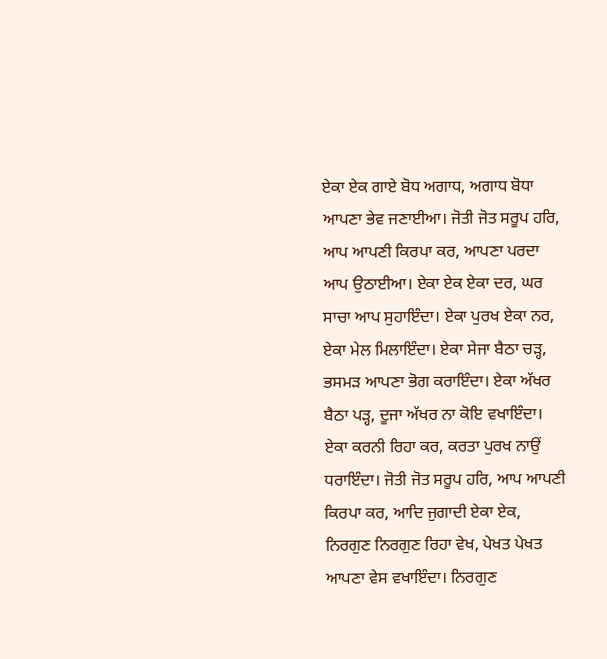ਏਕਾ ਏਕ ਗਾਏ ਬੋਧ ਅਗਾਧ, ਅਗਾਧ ਬੋਧਾ ਆਪਣਾ ਭੇਵ ਜਣਾਈਆ। ਜੋਤੀ ਜੋਤ ਸਰੂਪ ਹਰਿ, ਆਪ ਆਪਣੀ ਕਿਰਪਾ ਕਰ, ਆਪਣਾ ਪਰਦਾ ਆਪ ਉਠਾਈਆ। ਏਕਾ ਏਕ ਏਕਾ ਦਰ, ਘਰ ਸਾਚਾ ਆਪ ਸੁਹਾਇੰਦਾ। ਏਕਾ ਪੁਰਖ ਏਕਾ ਨਰ, ਏਕਾ ਮੇਲ ਮਿਲਾਇੰਦਾ। ਏਕਾ ਸੇਜਾ ਬੈਠਾ ਚੜ੍ਹ, ਭਸਮੜ ਆਪਣਾ ਭੋਗ ਕਰਾਇੰਦਾ। ਏਕਾ ਅੱਖਰ ਬੈਠਾ ਪੜ੍ਹ, ਦੂਜਾ ਅੱਖਰ ਨਾ ਕੋਇ ਵਖਾਇੰਦਾ। ਏਕਾ ਕਰਨੀ ਰਿਹਾ ਕਰ, ਕਰਤਾ ਪੁਰਖ ਨਾਉਂ ਧਰਾਇੰਦਾ। ਜੋਤੀ ਜੋਤ ਸਰੂਪ ਹਰਿ, ਆਪ ਆਪਣੀ ਕਿਰਪਾ ਕਰ, ਆਦਿ ਜੁਗਾਦੀ ਏਕਾ ਏਕ, ਨਿਰਗੁਣ ਨਿਰਗੁਣ ਰਿਹਾ ਵੇਖ, ਪੇਖਤ ਪੇਖਤ ਆਪਣਾ ਵੇਸ ਵਖਾਇੰਦਾ। ਨਿਰਗੁਣ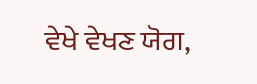ਵੇਖੇ ਵੇਖਣ ਯੋਗ,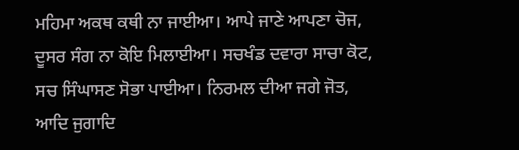ਮਹਿਮਾ ਅਕਥ ਕਥੀ ਨਾ ਜਾਈਆ। ਆਪੇ ਜਾਣੇ ਆਪਣਾ ਚੋਜ, ਦੂਸਰ ਸੰਗ ਨਾ ਕੋਇ ਮਿਲਾਈਆ। ਸਚਖੰਡ ਦਵਾਰਾ ਸਾਚਾ ਕੋਟ, ਸਚ ਸਿੰਘਾਸਣ ਸੋਭਾ ਪਾਈਆ। ਨਿਰਮਲ ਦੀਆ ਜਗੇ ਜੋਤ, ਆਦਿ ਜੁਗਾਦਿ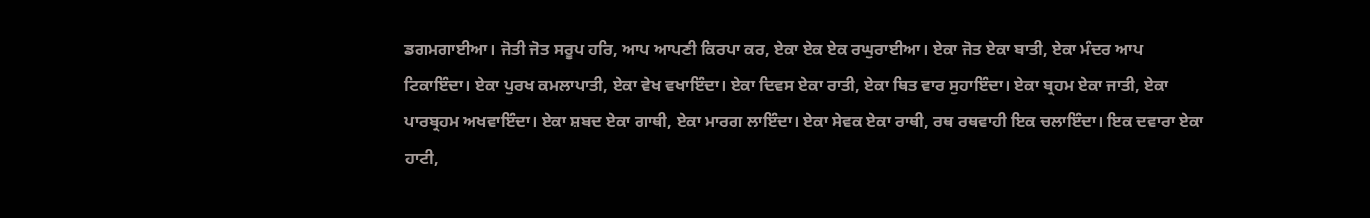ਡਗਮਗਾਈਆ। ਜੋਤੀ ਜੋਤ ਸਰੂਪ ਹਰਿ, ਆਪ ਆਪਣੀ ਕਿਰਪਾ ਕਰ, ਏਕਾ ਏਕ ਏਕ ਰਘੁਰਾਈਆ। ਏਕਾ ਜੋਤ ਏਕਾ ਬਾਤੀ, ਏਕਾ ਮੰਦਰ ਆਪ ਟਿਕਾਇੰਦਾ। ਏਕਾ ਪੁਰਖ ਕਮਲਾਪਾਤੀ, ਏਕਾ ਵੇਖ ਵਖਾਇੰਦਾ। ਏਕਾ ਦਿਵਸ ਏਕਾ ਰਾਤੀ, ਏਕਾ ਥਿਤ ਵਾਰ ਸੁਹਾਇੰਦਾ। ਏਕਾ ਬ੍ਰਹਮ ਏਕਾ ਜਾਤੀ, ਏਕਾ ਪਾਰਬ੍ਰਹਮ ਅਖਵਾਇੰਦਾ। ਏਕਾ ਸ਼ਬਦ ਏਕਾ ਗਾਥੀ, ਏਕਾ ਮਾਰਗ ਲਾਇੰਦਾ। ਏਕਾ ਸੇਵਕ ਏਕਾ ਰਾਥੀ, ਰਥ ਰਥਵਾਹੀ ਇਕ ਚਲਾਇੰਦਾ। ਇਕ ਦਵਾਰਾ ਏਕਾ ਹਾਟੀ,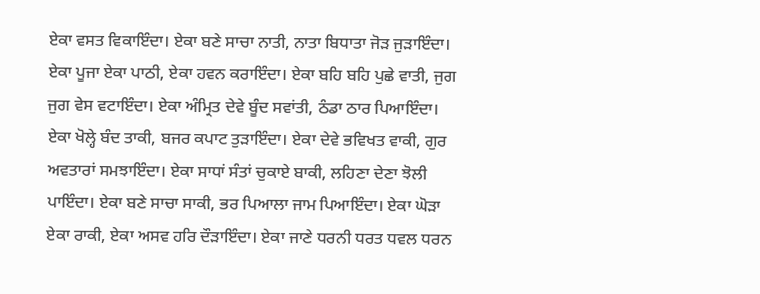ਏਕਾ ਵਸਤ ਵਿਕਾਇੰਦਾ। ਏਕਾ ਬਣੇ ਸਾਚਾ ਨਾਤੀ, ਨਾਤਾ ਬਿਧਾਤਾ ਜੋੜ ਜੁੜਾਇੰਦਾ। ਏਕਾ ਪੂਜਾ ਏਕਾ ਪਾਠੀ, ਏਕਾ ਹਵਨ ਕਰਾਇੰਦਾ। ਏਕਾ ਬਹਿ ਬਹਿ ਪੁਛੇ ਵਾਤੀ, ਜੁਗ ਜੁਗ ਵੇਸ ਵਟਾਇੰਦਾ। ਏਕਾ ਅੰਮ੍ਰਿਤ ਦੇਵੇ ਬੂੰਦ ਸਵਾਂਤੀ, ਠੰਡਾ ਠਾਰ ਪਿਆਇੰਦਾ। ਏਕਾ ਖੋਲ੍ਹੇ ਬੰਦ ਤਾਕੀ, ਬਜਰ ਕਪਾਟ ਤੁੜਾਇੰਦਾ। ਏਕਾ ਦੇਵੇ ਭਵਿਖਤ ਵਾਕੀ, ਗੁਰ ਅਵਤਾਰਾਂ ਸਮਝਾਇੰਦਾ। ਏਕਾ ਸਾਧਾਂ ਸੰਤਾਂ ਚੁਕਾਏ ਬਾਕੀ, ਲਹਿਣਾ ਦੇਣਾ ਝੋਲੀ ਪਾਇੰਦਾ। ਏਕਾ ਬਣੇ ਸਾਚਾ ਸਾਕੀ, ਭਰ ਪਿਆਲਾ ਜਾਮ ਪਿਆਇੰਦਾ। ਏਕਾ ਘੋੜਾ ਏਕਾ ਰਾਕੀ, ਏਕਾ ਅਸਵ ਹਰਿ ਦੌੜਾਇੰਦਾ। ਏਕਾ ਜਾਣੇ ਧਰਨੀ ਧਰਤ ਧਵਲ ਧਰਨ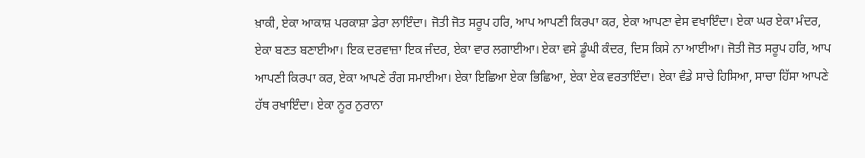ਖ਼ਾਕੀ, ਏਕਾ ਆਕਾਸ਼ ਪਰਕਾਸ਼ਾ ਡੇਰਾ ਲਾਇੰਦਾ। ਜੋਤੀ ਜੋਤ ਸਰੂਪ ਹਰਿ, ਆਪ ਆਪਣੀ ਕਿਰਪਾ ਕਰ, ਏਕਾ ਆਪਣਾ ਵੇਸ ਵਖਾਇੰਦਾ। ਏਕਾ ਘਰ ਏਕਾ ਮੰਦਰ, ਏਕਾ ਬਣਤ ਬਣਾਈਆ। ਇਕ ਦਰਵਾਜ਼ਾ ਇਕ ਜੰਦਰ, ਏਕਾ ਵਾਰ ਲਗਾਈਆ। ਏਕਾ ਵਸੇ ਡੂੰਘੀ ਕੰਦਰ, ਦਿਸ ਕਿਸੇ ਨਾ ਆਈਆ। ਜੋਤੀ ਜੋਤ ਸਰੂਪ ਹਰਿ, ਆਪ ਆਪਣੀ ਕਿਰਪਾ ਕਰ, ਏਕਾ ਆਪਣੇ ਰੰਗ ਸਮਾਈਆ। ਏਕਾ ਇਛਿਆ ਏਕਾ ਭਿਛਿਆ, ਏਕਾ ਏਕ ਵਰਤਾਇੰਦਾ। ਏਕਾ ਵੰਡੇ ਸਾਚੇ ਹਿਸਿਆ, ਸਾਚਾ ਹਿੱਸਾ ਆਪਣੇ ਹੱਥ ਰਖਾਇੰਦਾ। ਏਕਾ ਨੂਰ ਨੁਰਾਨਾ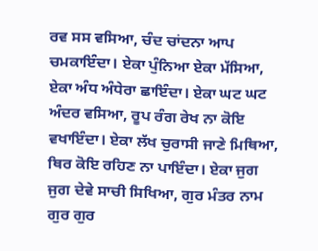ਰਵ ਸਸ ਵਸਿਆ, ਚੰਦ ਚਾਂਦਨਾ ਆਪ ਚਮਕਾਇੰਦਾ। ਏਕਾ ਪੁੰਨਿਆ ਏਕਾ ਮੱਸਿਆ, ਏਕਾ ਅੰਧ ਅੰਧੇਰਾ ਛਾਇੰਦਾ। ਏਕਾ ਘਟ ਘਟ ਅੰਦਰ ਵਸਿਆ, ਰੂਪ ਰੰਗ ਰੇਖ ਨਾ ਕੋਇ ਵਖਾਇੰਦਾ। ਏਕਾ ਲੱਖ ਚੁਰਾਸੀ ਜਾਣੇ ਮਿਥਿਆ, ਥਿਰ ਕੋਇ ਰਹਿਣ ਨਾ ਪਾਇੰਦਾ। ਏਕਾ ਜੁਗ ਜੁਗ ਦੇਵੇ ਸਾਚੀ ਸਿਖਿਆ, ਗੁਰ ਮੰਤਰ ਨਾਮ ਗੁਰ ਗੁਰ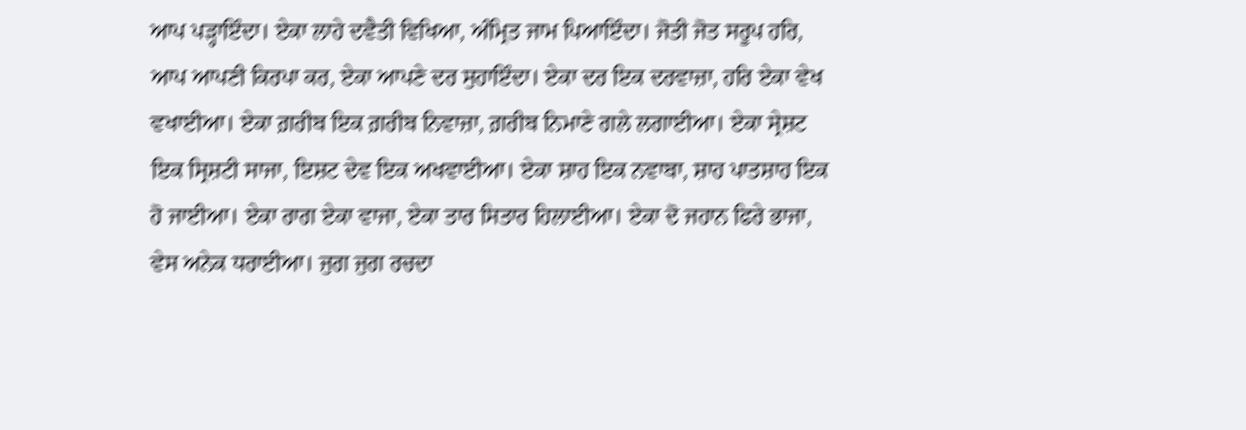ਆਪ ਪੜ੍ਹਾਇੰਦਾ। ਏਕਾ ਲਾਹੇ ਦਵੈਤੀ ਵਿਖਿਆ, ਅੰਮ੍ਰਿਤ ਜਾਮ ਪਿਆਇੰਦਾ। ਜੋਤੀ ਜੋਤ ਸਰੂਪ ਹਰਿ, ਆਪ ਆਪਣੀ ਕਿਰਪਾ ਕਰ, ਏਕਾ ਆਪਣੇ ਦਰ ਸੁਹਾਇੰਦਾ। ਏਕਾ ਦਰ ਇਕ ਦਰਵਾਜ਼ਾ, ਹਰਿ ਏਕਾ ਵੇਖ ਵਖਾਈਆ। ਏਕਾ ਗ਼ਰੀਬ ਇਕ ਗ਼ਰੀਬ ਨਿਵਾਜ਼ਾ, ਗ਼ਰੀਬ ਨਿਮਾਣੇ ਗਲੇ ਲਗਾਈਆ। ਏਕਾ ਸ੍ਰੇਸ਼ਟ ਇਕ ਸ੍ਰਿਸ਼ਟੀ ਸਾਜਾ, ਇਸ਼ਟ ਦੇਵ ਇਕ ਅਖਵਾਈਆ। ਏਕਾ ਸ਼ਾਹ ਇਕ ਨਵਾਬਾ, ਸ਼ਾਹ ਪਾਤਸ਼ਾਹ ਇਕ ਹੋ ਜਾਈਆ। ਏਕਾ ਰਾਗ ਏਕਾ ਵਾਜਾ, ਏਕਾ ਤਾਰ ਸਿਤਾਰ ਹਿਲਾਈਆ। ਏਕਾ ਦੋ ਜਹਾਨ ਫਿਰੇ ਭਾਜਾ, ਵੇਸ ਅਨੇਕ ਧਰਾਈਆ। ਜੁਗ ਜੁਗ ਰਚਦਾ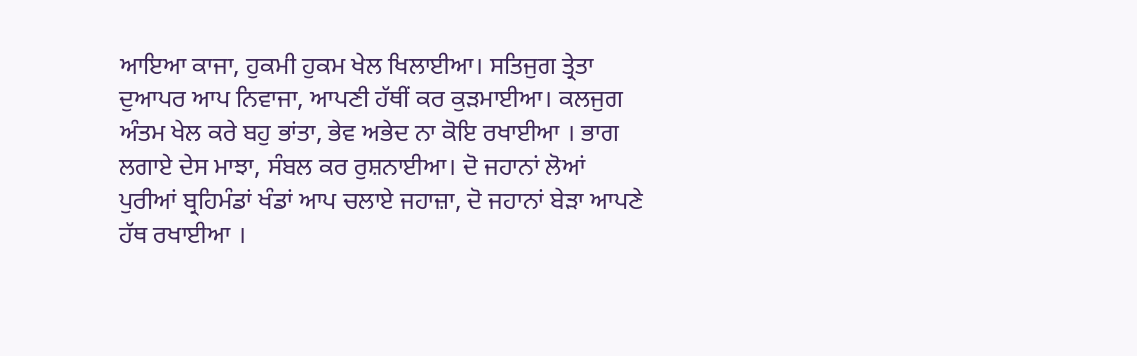ਆਇਆ ਕਾਜਾ, ਹੁਕਮੀ ਹੁਕਮ ਖੇਲ ਖਿਲਾਈਆ। ਸਤਿਜੁਗ ਤ੍ਰੇਤਾ ਦੁਆਪਰ ਆਪ ਨਿਵਾਜਾ, ਆਪਣੀ ਹੱਥੀਂ ਕਰ ਕੁੜਮਾਈਆ। ਕਲਜੁਗ ਅੰਤਮ ਖੇਲ ਕਰੇ ਬਹੁ ਭਾਂਤਾ, ਭੇਵ ਅਭੇਦ ਨਾ ਕੋਇ ਰਖਾਈਆ । ਭਾਗ ਲਗਾਏ ਦੇਸ ਮਾਝਾ, ਸੰਬਲ ਕਰ ਰੁਸ਼ਨਾਈਆ। ਦੋ ਜਹਾਨਾਂ ਲੋਆਂ ਪੁਰੀਆਂ ਬ੍ਰਹਿਮੰਡਾਂ ਖੰਡਾਂ ਆਪ ਚਲਾਏ ਜਹਾਜ਼ਾ, ਦੋ ਜਹਾਨਾਂ ਬੇੜਾ ਆਪਣੇ ਹੱਥ ਰਖਾਈਆ ।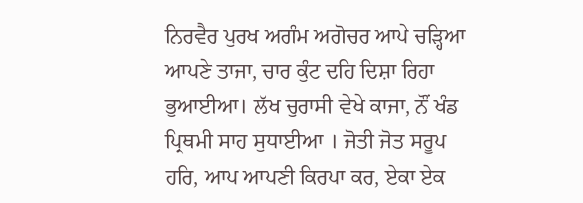ਨਿਰਵੈਰ ਪੁਰਖ ਅਗੰਮ ਅਗੋਚਰ ਆਪੇ ਚੜ੍ਹਿਆ ਆਪਣੇ ਤਾਜਾ, ਚਾਰ ਕੁੰਟ ਦਹਿ ਦਿਸ਼ਾ ਰਿਹਾ ਭੁਆਈਆ। ਲੱਖ ਚੁਰਾਸੀ ਵੇਖੇ ਕਾਜਾ, ਨੌਂ ਖੰਡ ਪ੍ਰਿਥਮੀ ਸਾਹ ਸੁਧਾਈਆ । ਜੋਤੀ ਜੋਤ ਸਰੂਪ ਹਰਿ, ਆਪ ਆਪਣੀ ਕਿਰਪਾ ਕਰ, ਏਕਾ ਏਕ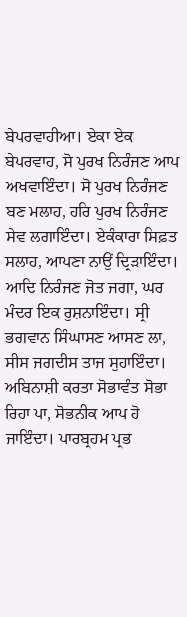ਬੇਪਰਵਾਹੀਆ। ਏਕਾ ਏਕ ਬੇਪਰਵਾਹ, ਸੋ ਪੁਰਖ ਨਿਰੰਜਣ ਆਪ ਅਖਵਾਇੰਦਾ। ਸੋ ਪੁਰਖ ਨਿਰੰਜਣ ਬਣ ਮਲਾਹ, ਹਰਿ ਪੁਰਖ ਨਿਰੰਜਣ ਸੇਵ ਲਗਾਇੰਦਾ। ਏਕੰਕਾਰਾ ਸਿਫ਼ਤ ਸਲਾਹ, ਆਪਣਾ ਨਾਉਂ ਦ੍ਰਿੜਾਇੰਦਾ। ਆਦਿ ਨਿਰੰਜਣ ਜੋਤ ਜਗਾ, ਘਰ ਮੰਦਰ ਇਕ ਰੁਸ਼ਨਾਇੰਦਾ। ਸ੍ਰੀ ਭਗਵਾਨ ਸਿੰਘਾਸਣ ਆਸਣ ਲਾ, ਸੀਸ ਜਗਦੀਸ ਤਾਜ ਸੁਹਾਇੰਦਾ। ਅਬਿਨਾਸ਼ੀ ਕਰਤਾ ਸੋਭਾਵੰਤ ਸੋਭਾ ਰਿਹਾ ਪਾ, ਸੋਭਨੀਕ ਆਪ ਹੋ ਜਾਇੰਦਾ। ਪਾਰਬ੍ਰਹਮ ਪ੍ਰਭ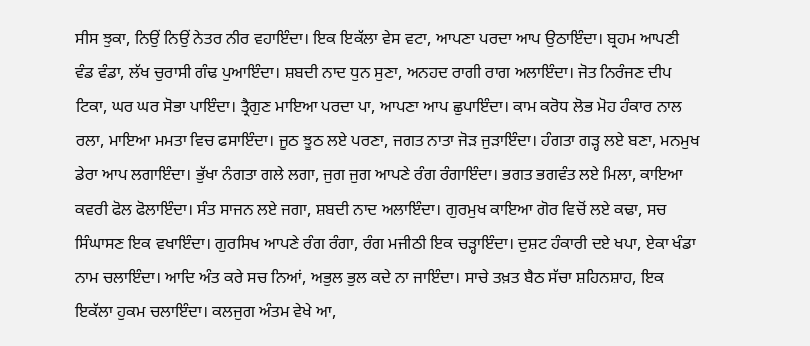ਸੀਸ ਝੁਕਾ, ਨਿਉਂ ਨਿਉਂ ਨੇਤਰ ਨੀਰ ਵਹਾਇੰਦਾ। ਇਕ ਇਕੱਲਾ ਵੇਸ ਵਟਾ, ਆਪਣਾ ਪਰਦਾ ਆਪ ਉਠਾਇੰਦਾ। ਬ੍ਰਹਮ ਆਪਣੀ ਵੰਡ ਵੰਡਾ, ਲੱਖ ਚੁਰਾਸੀ ਗੰਢ ਪੁਆਇੰਦਾ। ਸ਼ਬਦੀ ਨਾਦ ਧੁਨ ਸੁਣਾ, ਅਨਹਦ ਰਾਗੀ ਰਾਗ ਅਲਾਇੰਦਾ। ਜੋਤ ਨਿਰੰਜਣ ਦੀਪ ਟਿਕਾ, ਘਰ ਘਰ ਸੋਭਾ ਪਾਇੰਦਾ। ਤ੍ਰੈਗੁਣ ਮਾਇਆ ਪਰਦਾ ਪਾ, ਆਪਣਾ ਆਪ ਛੁਪਾਇੰਦਾ। ਕਾਮ ਕਰੋਧ ਲੋਭ ਮੋਹ ਹੰਕਾਰ ਨਾਲ ਰਲਾ, ਮਾਇਆ ਮਮਤਾ ਵਿਚ ਫਸਾਇੰਦਾ। ਜੂਠ ਝੂਠ ਲਏ ਪਰਣਾ, ਜਗਤ ਨਾਤਾ ਜੋੜ ਜੁੜਾਇੰਦਾ। ਹੰਗਤਾ ਗੜ੍ਹ ਲਏ ਬਣਾ, ਮਨਮੁਖ ਡੇਰਾ ਆਪ ਲਗਾਇੰਦਾ। ਭੁੱਖਾ ਨੰਗਤਾ ਗਲੇ ਲਗਾ, ਜੁਗ ਜੁਗ ਆਪਣੇ ਰੰਗ ਰੰਗਾਇੰਦਾ। ਭਗਤ ਭਗਵੰਤ ਲਏ ਮਿਲਾ, ਕਾਇਆ ਕਵਰੀ ਫੋਲ ਫੋਲਾਇੰਦਾ। ਸੰਤ ਸਾਜਨ ਲਏ ਜਗਾ, ਸ਼ਬਦੀ ਨਾਦ ਅਲਾਇੰਦਾ। ਗੁਰਮੁਖ ਕਾਇਆ ਗੋਰ ਵਿਚੋਂ ਲਏ ਕਢਾ, ਸਚ ਸਿੰਘਾਸਣ ਇਕ ਵਖਾਇੰਦਾ। ਗੁਰਸਿਖ ਆਪਣੇ ਰੰਗ ਰੰਗਾ, ਰੰਗ ਮਜੀਠੀ ਇਕ ਚੜ੍ਹਾਇੰਦਾ। ਦੁਸ਼ਟ ਹੰਕਾਰੀ ਦਏ ਖਪਾ, ਏਕਾ ਖੰਡਾ ਨਾਮ ਚਲਾਇੰਦਾ। ਆਦਿ ਅੰਤ ਕਰੇ ਸਚ ਨਿਆਂ, ਅਭੁਲ ਭੁਲ ਕਦੇ ਨਾ ਜਾਇੰਦਾ। ਸਾਚੇ ਤਖ਼ਤ ਬੈਠ ਸੱਚਾ ਸ਼ਹਿਨਸ਼ਾਹ, ਇਕ ਇਕੱਲਾ ਹੁਕਮ ਚਲਾਇੰਦਾ। ਕਲਜੁਗ ਅੰਤਮ ਵੇਖੇ ਆ,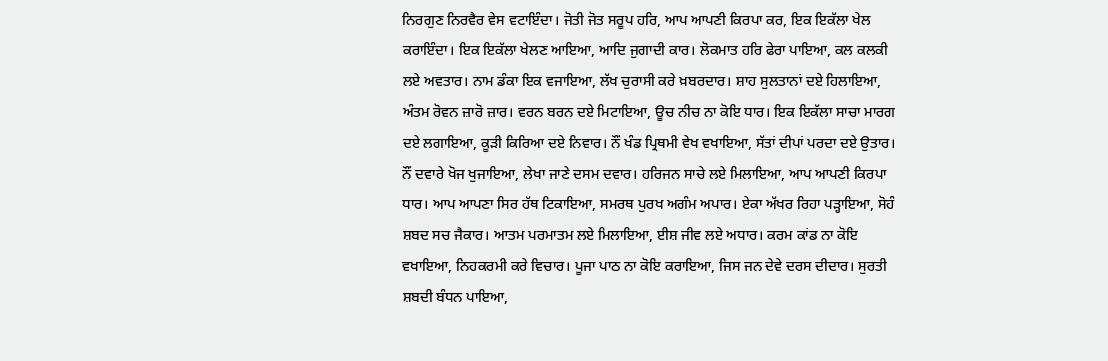ਨਿਰਗੁਣ ਨਿਰਵੈਰ ਵੇਸ ਵਟਾਇੰਦਾ। ਜੋਤੀ ਜੋਤ ਸਰੂਪ ਹਰਿ, ਆਪ ਆਪਣੀ ਕਿਰਪਾ ਕਰ, ਇਕ ਇਕੱਲਾ ਖੇਲ ਕਰਾਇੰਦਾ। ਇਕ ਇਕੱਲਾ ਖੇਲਣ ਆਇਆ, ਆਦਿ ਜੁਗਾਦੀ ਕਾਰ। ਲੋਕਮਾਤ ਹਰਿ ਫੇਰਾ ਪਾਇਆ, ਕਲ ਕਲਕੀ ਲਏ ਅਵਤਾਰ। ਨਾਮ ਡੰਕਾ ਇਕ ਵਜਾਇਆ, ਲੱਖ ਚੁਰਾਸੀ ਕਰੇ ਖ਼ਬਰਦਾਰ। ਸ਼ਾਹ ਸੁਲਤਾਨਾਂ ਦਏ ਹਿਲਾਇਆ, ਅੰਤਮ ਰੋਵਨ ਜ਼ਾਰੋ ਜ਼ਾਰ। ਵਰਨ ਬਰਨ ਦਏ ਮਿਟਾਇਆ, ਊਚ ਨੀਚ ਨਾ ਕੋਇ ਧਾਰ। ਇਕ ਇਕੱਲਾ ਸਾਚਾ ਮਾਰਗ ਦਏ ਲਗਾਇਆ, ਕੂੜੀ ਕਿਰਿਆ ਦਏ ਨਿਵਾਰ। ਨੌਂ ਖੰਡ ਪ੍ਰਿਥਮੀ ਵੇਖ ਵਖਾਇਆ, ਸੱਤਾਂ ਦੀਪਾਂ ਪਰਦਾ ਦਏ ਉਤਾਰ। ਨੌਂ ਦਵਾਰੇ ਖੋਜ ਖੁਜਾਇਆ, ਲੇਖਾ ਜਾਣੇ ਦਸਮ ਦਵਾਰ। ਹਰਿਜਨ ਸਾਚੇ ਲਏ ਮਿਲਾਇਆ, ਆਪ ਆਪਣੀ ਕਿਰਪਾ ਧਾਰ। ਆਪ ਆਪਣਾ ਸਿਰ ਹੱਥ ਟਿਕਾਇਆ, ਸਮਰਥ ਪੁਰਖ ਅਗੰਮ ਅਪਾਰ। ਏਕਾ ਅੱਖਰ ਰਿਹਾ ਪੜ੍ਹਾਇਆ, ਸੋਹੰ ਸ਼ਬਦ ਸਚ ਜੈਕਾਰ। ਆਤਮ ਪਰਮਾਤਮ ਲਏ ਮਿਲਾਇਆ, ਈਸ਼ ਜੀਵ ਲਏ ਅਧਾਰ। ਕਰਮ ਕਾਂਡ ਨਾ ਕੋਇ ਵਖਾਇਆ, ਨਿਹਕਰਮੀ ਕਰੇ ਵਿਚਾਰ। ਪੂਜਾ ਪਾਠ ਨਾ ਕੋਇ ਕਰਾਇਆ, ਜਿਸ ਜਨ ਦੇਵੇ ਦਰਸ ਦੀਦਾਰ। ਸੁਰਤੀ ਸ਼ਬਦੀ ਬੰਧਨ ਪਾਇਆ,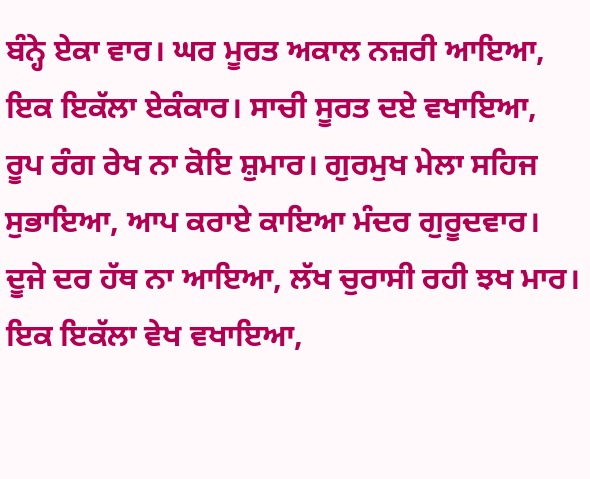ਬੰਨ੍ਹੇ ਏਕਾ ਵਾਰ। ਘਰ ਮੂਰਤ ਅਕਾਲ ਨਜ਼ਰੀ ਆਇਆ, ਇਕ ਇਕੱਲਾ ਏਕੰਕਾਰ। ਸਾਚੀ ਸੂਰਤ ਦਏ ਵਖਾਇਆ, ਰੂਪ ਰੰਗ ਰੇਖ ਨਾ ਕੋਇ ਸ਼ੁਮਾਰ। ਗੁਰਮੁਖ ਮੇਲਾ ਸਹਿਜ ਸੁਭਾਇਆ, ਆਪ ਕਰਾਏ ਕਾਇਆ ਮੰਦਰ ਗੁਰੂਦਵਾਰ। ਦੂਜੇ ਦਰ ਹੱਥ ਨਾ ਆਇਆ, ਲੱਖ ਚੁਰਾਸੀ ਰਹੀ ਝਖ ਮਾਰ। ਇਕ ਇਕੱਲਾ ਵੇਖ ਵਖਾਇਆ,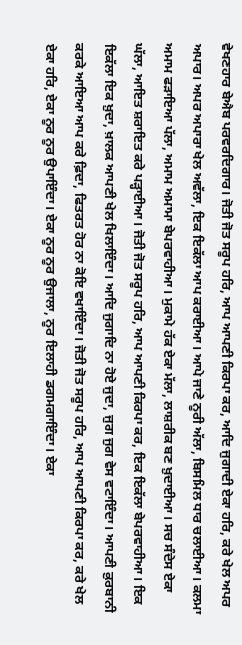ਵੇਖਣਹਾਰ ਬੇਐਬ ਪਰਵਰਦਿਗਾਰ। ਜੋਤੀ ਜੋਤ ਸਰੂਪ ਹਰਿ, ਆਪ ਆਪਣੀ ਕਿਰਪਾ ਕਰ, ਆਦਿ ਜੁਗਾਦੀ ਏਕਾ ਹਰਿ, ਕਰੇ ਖੇਲ ਅਪਰ ਅਪਾਰ। ਅਪਰ ਅਪਾਰਾ ਖੇਲ ਅਵੱਲਾ, ਇਕ ਇਕੱਲਾ ਆਪ ਕਰਾਈਆ। ਆਪੇ ਜਾਣੇ ਨੂਰੀ ਅੱਲਾ, ਬਿਸਮਿਲ ਧਾਰ ਚਲਾਈਆ। ਕਲਮਾ ਅਮਾਮ ਫੜਾਇਆ ਪੱਲਾ, ਅਮਾਮ ਅਮਾਮਾ ਬੇਪਰਵਾਹੀਆ। ਮੁਕਾਮੇ ਹੱਕ ਏਕਾ ਮੱਲਾ, ਲਾਸ਼ਰੀਕ ਬਣ ਖ਼ੁਦਾਈਆ। ਸਚ ਸੰਦੇਸ ਏਕਾ ਘੱਲਾ, ਆਇਤ ਸ਼ਰਾਇਤ ਕਰੇ ਪੜ੍ਹਾਈਆ। ਜੋਤੀ ਜੋਤ ਸਰੂਪ ਹਰਿ, ਆਪ ਆਪਣੀ ਕਿਰਪਾ ਕਰ, ਇਕ ਇਕੱਲਾ ਬੇਪਰਵਾਹੀਆ। ਇਕ ਇਕੱਲਾ ਇਕ ਖ਼ੁਦਾ, ਖ਼ਾਲਕ ਆਪਣੀ ਖੇਲ ਖਿਲਾਇੰਦਾ। ਆਦਿ ਜੁਗਾਦਿ ਨਾ ਹੋਏ ਜੁਦਾ, ਜੁਗ ਜੁਗ ਵੇਸ ਵਟਾਇੰਦਾ। ਆਪਣੀ ਕ਼ੁਰਬਾਨੀ ਕਰਕੇ ਆਇਆ ਆਪ ਕਰੇ ਫ਼ਿਦਾ, ਫਿਤਰਤ ਹੋਰ ਨਾ ਕੋਇ ਵਖਾਇੰਦਾ। ਜੋਤੀ ਜੋਤ ਸਰੂਪ ਹਰਿ, ਆਪ ਆਪਣੀ ਕਿਰਪਾ ਕਰ, ਕਰੇ ਖੇਲ ਏਕਾ ਹਰਿ, ਏਕਾ ਨੂਰ ਨੂਰ ਉਪਾਇੰਦਾ। ਏਕਾ ਨੂਰ ਨੂਰ ਉਜਾਲਾ, ਨੂਰ ਇਲਾਹੀ ਡਗਮਗਾਇੰਦਾ। ਏਕਾ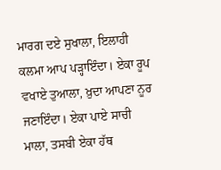ਮਾਰਗ ਦਏ ਸੁਖਾਲਾ, ਇਲਾਹੀ ਕਲਮਾ ਆਪ ਪੜ੍ਹਾਇੰਦਾ। ਏਕਾ ਰੂਪ ਵਖਾਏ ਤੁਆਲਾ, ਖ਼ੁਦਾ ਆਪਣਾ ਨੂਰ ਜਣਾਇੰਦਾ। ਏਕਾ ਪਾਏ ਸਾਚੀ ਮਾਲਾ, ਤਸਬੀ ਏਕਾ ਹੱਥ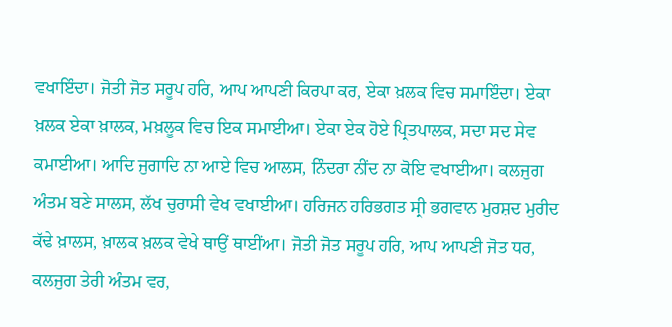ਵਖਾਇੰਦਾ। ਜੋਤੀ ਜੋਤ ਸਰੂਪ ਹਰਿ, ਆਪ ਆਪਣੀ ਕਿਰਪਾ ਕਰ, ਏਕਾ ਖ਼ਲਕ ਵਿਚ ਸਮਾਇੰਦਾ। ਏਕਾ ਖ਼ਲਕ ਏਕਾ ਖ਼ਾਲਕ, ਮਖ਼ਲੂਕ ਵਿਚ ਇਕ ਸਮਾਈਆ। ਏਕਾ ਏਕ ਹੋਏ ਪ੍ਰਿਤਪਾਲਕ, ਸਦਾ ਸਦ ਸੇਵ ਕਮਾਈਆ। ਆਦਿ ਜੁਗਾਦਿ ਨਾ ਆਏ ਵਿਚ ਆਲਸ, ਨਿੰਦਰਾ ਨੀਂਦ ਨਾ ਕੋਇ ਵਖਾਈਆ। ਕਲਜੁਗ ਅੰਤਮ ਬਣੇ ਸਾਲਸ, ਲੱਖ ਚੁਰਾਸੀ ਵੇਖ ਵਖਾਈਆ। ਹਰਿਜਨ ਹਰਿਭਗਤ ਸ੍ਰੀ ਭਗਵਾਨ ਮੁਰਸ਼ਦ ਮੁਰੀਦ ਕੱਢੇ ਖ਼ਾਲਸ, ਖ਼ਾਲਕ ਖ਼ਲਕ ਵੇਖੇ ਥਾਉਂ ਥਾਈਂਆ। ਜੋਤੀ ਜੋਤ ਸਰੂਪ ਹਰਿ, ਆਪ ਆਪਣੀ ਜੋਤ ਧਰ, ਕਲਜੁਗ ਤੇਰੀ ਅੰਤਮ ਵਰ,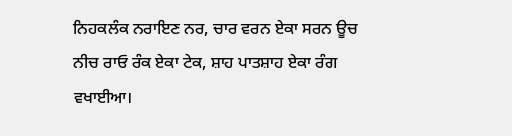ਨਿਹਕਲੰਕ ਨਰਾਇਣ ਨਰ, ਚਾਰ ਵਰਨ ਏਕਾ ਸਰਨ ਊਚ ਨੀਚ ਰਾਓ ਰੰਕ ਏਕਾ ਟੇਕ, ਸ਼ਾਹ ਪਾਤਸ਼ਾਹ ਏਕਾ ਰੰਗ ਵਖਾਈਆ।